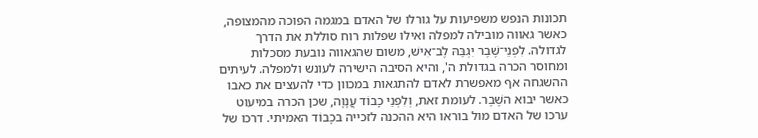תכונות הנפש משפיעות על גורלו של האדם במגמה הפוכה מהמצופה, כאשר גאווה מובילה למפלה ואילו שפלות רוח סוללת את הדרך לגדולה. לִפְנֵי־שֶׁבֶר יִגְבַּהּ לֶב־אִישׁ, משום שהגאווה נובעת מסכלות ומחוסר הכרה בגדולת ה', והיא הסיבה הישירה לעונש ולמפלה. לעיתים ההשגחה אף מאפשרת לאדם להתגאות במכוון כדי להעצים את כאבו כאשר יבוא השֶׁבֶר. לעומת זאת, וְלִפְנֵי כָבוֹד עֲנָוָה, שכן הכרה במיעוט ערכו של האדם מול בוראו היא ההכנה לזכייה בכָבוֹד האמיתי. דרכו של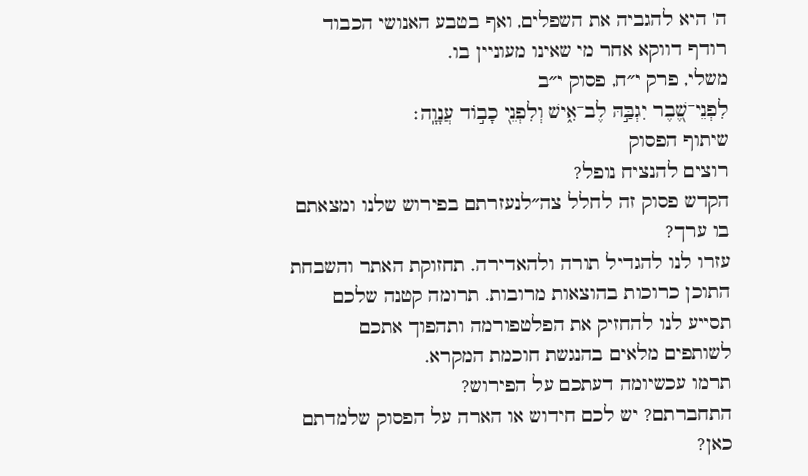ה' היא להגביה את השפלים, ואף בטבע האנושי הכבוד רודף דווקא אחר מי שאינו מעוניין בו.
משלי, פרק י״ח, פסוק י״ב
לִפְנֵי־שֶׁ֭בֶר יִגְבַּ֣הּ לֶב־אִ֑ישׁ וְלִפְנֵ֖י כָב֣וֹד עֲנָוָֽה׃
שיתוף הפסוק
רוצים להנציח נופל?
הקדש פסוק זה לחלל צה״לנעזרתם בפירוש שלנו ומצאתם בו ערך?
עזרו לנו להגדיל תורה ולהאדירה. תחזוקת האתר והשבחת התוכן כרוכות בהוצאות מרובות. תרומה קטנה שלכם תסייע לנו להחזיק את הפלטפורמה ותהפוך אתכם לשותפים מלאים בהנגשת חוכמת המקרא.
תרמו עכשיומה דעתכם על הפירוש?
התחברתם? יש לכם חידוש או הארה על הפסוק שלמדתם כאן?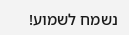נשמח לשמוע!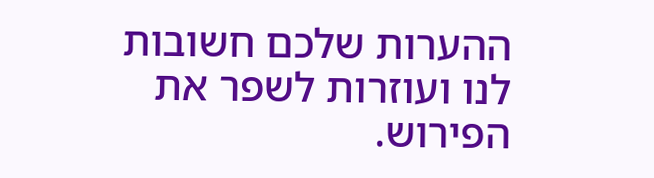ההערות שלכם חשובות לנו ועוזרות לשפר את הפירוש.